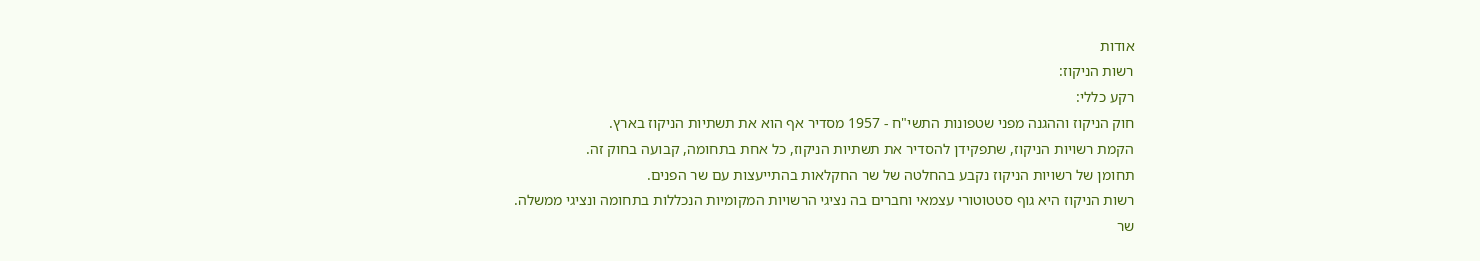אודות
רשות הניקוז:
רקע כללי:
חוק הניקוז וההגנה מפני שטפונות התשי"ח - 1957 מסדיר אף הוא את תשתיות הניקוז בארץ.
הקמת רשויות הניקוז, שתפקידן להסדיר את תשתיות הניקוז, כל אחת בתחומה, קבועה בחוק זה.
תחומן של רשויות הניקוז נקבע בהחלטה של שר החקלאות בהתייעצות עם שר הפנים.
רשות הניקוז היא גוף סטטוטורי עצמאי וחברים בה נציגי הרשויות המקומיות הנכללות בתחומה ונציגי ממשלה.
שר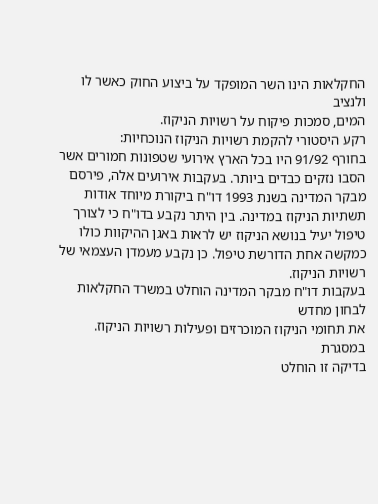החקלאות הינו השר המופקד על ביצוע החוק כאשר לו ולנציב
המים, סמכות פיקוח על רשויות הניקוז.
רקע היסטורי להקמת רשויות הניקוז הנוכחיות:
בחורף 91/92 היו בכל הארץ אירועי שטפונות חמורים אשר הסבו נזקים כבדים ביותר. בעקבות אירועים אלה, פירסם מבקר המדינה בשנת 1993 דו"ח ביקורת מיוחד אודות תשתיות הניקוז במדינה. בין היתר נקבע בדו"ח כי לצורך טיפול יעיל בנושא הניקוז יש לראות באגן ההיקוות כולו כמקשה אחת הדורשת טיפול. כן נקבע מעמדן העצמאי של רשויות הניקוז.
בעקבות דו"ח מבקר המדינה הוחלט במשרד החקלאות לבחון מחדש
את תחומי הניקוז המוכרזים ופעילות רשויות הניקוז. במסגרת
בדיקה זו הוחלט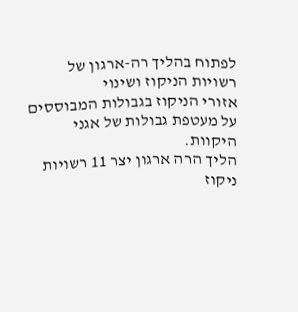לפתוח בהליך רה-ארגון של רשויות הניקוז ושינוי
אזורי הניקוז בגבולות המבוססים על מעטפת גבולות של אגני
היקוות.
הליך הרה ארגון יצר 11 רשויות ניקוז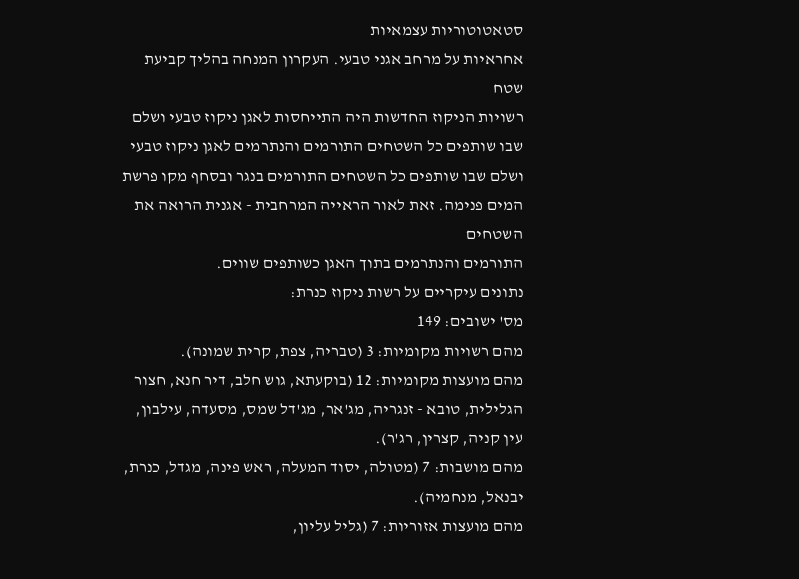סטאטוטוריות עצמאיות
אחראיות על מרחב אגני טבעי. העקרון המנחה בהליך קביעת שטח
רשויות הניקוז החדשות היה התייחסות לאגן ניקוז טבעי ושלם
שבו שותפים כל השטחים התורמים והנתרמים לאגן ניקוז טבעי
ושלם שבו שותפים כל השטחים התורמים בנגר ובסחף מקו פרשת
המים פנימה. זאת לאור הראייה המרחבית - אגנית הרואה את השטחים
התורמים והנתרמים בתוך האגן כשותפים שווים.
נתונים עיקריים על רשות ניקוז כנרת:
מס' ישובים: 149
מהם רשויות מקומיות: 3 (טבריה, צפת, קרית שמונה).
מהם מועצות מקומיות: 12 (בוקעתא, גוש חלב, דיר חנא, חצור
הגלילית, טובא - זנגריה, מג'אר, מג'דל שמס, מסעדה, עילבון,
עין קניה, קצרין, רג'ר).
מהם מושבות: 7 (מטולה, יסוד המעלה, ראש פינה, מגדל, כנרת,
יבנאל, מנחמיה).
מהם מועצות אזוריות: 7 (גליל עליון,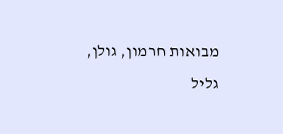מבואות חרמון, גולן,
גליל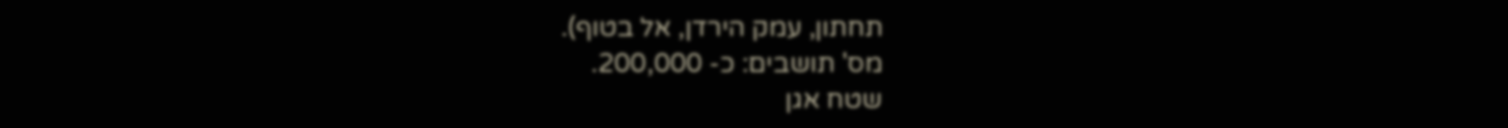תחתון, עמק הירדן, אל בטוף).
מס' תושבים: כ- 200,000.
שטח אגן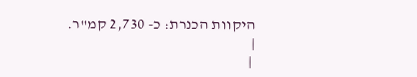היקוות הכנרת: כ- 2,730 קמ"ר.
|
 |